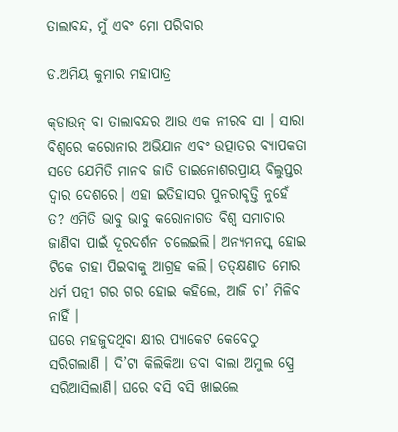ତାଲାବନ୍ଦ, ମୁଁ ଏବଂ ମୋ ପରିବାର

ଡ.ଅମିୟ କୁମାର ମହାପାତ୍ର

କ୍‌ଡାଉନ୍‌ ବା ତାଲାବନ୍ଦର ଆଉ ଏକ ନୀରବ ସା । ସାରା ବିଶ୍ବରେ କରୋନାର ଅଭିଯାନ ଏବଂ ଉତ୍ପାତର ବ୍ୟାପକତା ସତେ ଯେମିତି ମାନବ ଜାତି ଡାଇନୋଶରପ୍ରାୟ ବିଲୁପ୍ତର ଦ୍ୱାର ଦେଶରେ। ଏହା ଇତିହାସର ପୁନରାବୃତ୍ତି ନୁହେଁ ତ? ଏମିତି ଭାବୁ ଭାବୁ କରୋନାଗତ ବିଶ୍ୱ ସମାଚାର ଜାଣିବା ପାଇଁ ଦୂରଦର୍ଶନ ଚଲେଇଲି। ଅନ୍ୟମନସ୍କ ହୋଇ ଟିକେ ଚାହା ପିଇବାକୁ ଆଗ୍ରହ କଲି। ତତ୍‌କ୍ଷଣାତ ମୋର ଧର୍ମ ପତ୍ନୀ ଗର ଗର ହୋଇ କହିଲେ, ଆଜି ଚା’ ମିଳିବ ନାହିଁ ।
ଘରେ ମହଜୁଦଥିବା କ୍ଷୀର ପ୍ୟାକେଟ କେବେଠୁ ସରିଗଲାଣି । ଦି’ଟା କିଲିକିଆ ଡବା ବାଲା ଅମୁଲ ସ୍ପ୍ରେ ସରିଆସିଲାଣି। ଘରେ ବସି ବସି ଖାଇଲେ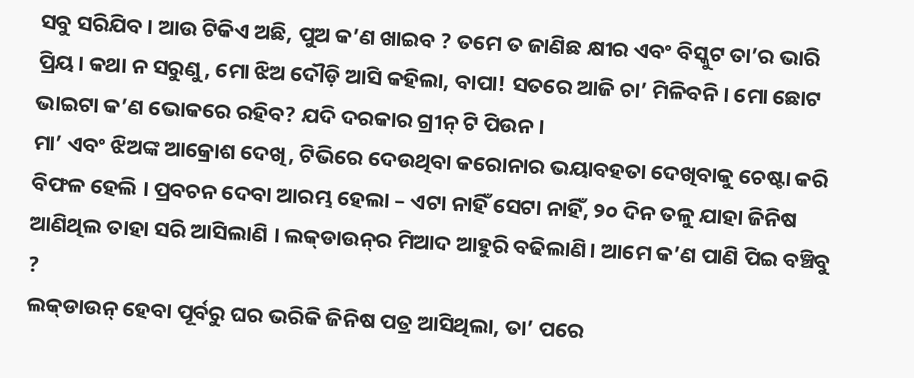ସବୁ ସରିଯିବ। ଆଉ ଟିକିଏ ଅଛି, ପୁଅ କ’ଣ ଖାଇବ ? ତମେ ତ ଜାଣିଛ କ୍ଷୀର ଏବଂ ବିସ୍କୁଟ ତା’ର ଭାରି ପ୍ରିୟ। କଥା ନ ସରୁଣୁ, ମୋ ଝିଅ ଦୌଡ଼ି ଆସି କହିଲା, ବାପା! ସତରେ ଆଜି ଚା’ ମିଳିବନି । ମୋ ଛୋଟ ଭାଇଟା କ’ଣ ଭୋକରେ ରହିବ? ଯଦି ଦରକାର ଗ୍ରୀନ୍‌ ଟି ପିଉନ।
ମା’ ଏବଂ ଝିଅଙ୍କ ଆକ୍ରୋଶ ଦେଖି, ଟିଭିରେ ଦେଉଥିବା କରୋନାର ଭୟାବହତା ଦେଖିବାକୁ ଚେଷ୍ଟା କରି ବିଫଳ ହେଲି । ପ୍ରବଚନ ଦେବା ଆରମ୍ଭ ହେଲା – ଏଟା ନାହିଁ ସେଟା ନାହିଁ, ୨୦ ଦିନ ତଳୁ ଯାହା ଜିନିଷ ଆଣିଥିଲ ତାହା ସରି ଆସିଲାଣି । ଲକ୍‌ଡାଉନ୍‌ର ମିଆଦ ଆହୁରି ବଢିଲାଣି। ଆମେ କ’ଣ ପାଣି ପିଇ ବଞ୍ଚିବୁ ?
ଲକ୍‌ଡାଉନ୍‌ ହେବା ପୂର୍ବରୁ ଘର ଭରିକି ଜିନିଷ ପତ୍ର ଆସିଥିଲା, ତା’ ପରେ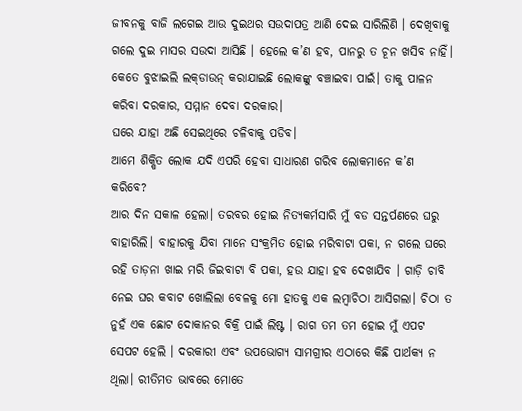ଜୀବନକୁ ବାଜି ଲଗେଇ ଆଉ ଦୁଇଥର ସଉଦାପତ୍ର ଆଣି ଦେଇ ସାରିଲିଣି । ଦେଖିବାକୁ ଗଲେ ଦୁଇ ମାସର ସଉଦା ଆସିଛି । ହେଲେ କ’ଣ ହବ, ପାନରୁ ତ ଚୂନ ଖସିବ ନାହିଁ। କେତେ ବୁଝାଇଲି ଲକ୍‌ଡାଉନ୍‌ କରାଯାଇଛି ଲୋକଙ୍କୁ ବଞ୍ଚାଇବା ପାଇଁ। ତାକୁ ପାଳନ କରିବା ଦରକାର, ସମ୍ମାନ ଦେବା ଦରକାର।
ଘରେ ଯାହା ଅଛି ସେଇଥିରେ ଚଳିବାକୁ ପଡିବ।
ଆମେ ଶିକ୍ଷିତ ଲୋକ ଯଦି ଏପରି ହେବା ସାଧାରଣ ଗରିବ ଲୋକମାନେ କ’ଣ କରିବେ?
ଆର ଦିନ ସକାଳ ହେଲା। ତରବର ହୋଇ ନିତ୍ୟକର୍ମସାରି ମୁଁ ବଡ ସନ୍ତର୍ପଣରେ ଘରୁ ବାହାରିଲି। ବାହାରକୁ ଯିବା ମାନେ ସଂକ୍ରମିତ ହୋଇ ମରିବାଟା ପକା, ନ ଗଲେ ଘରେ ରହି ତାଡ଼ନା ଖାଇ ମରି ଜିଇବାଟା ବି ପକା, ହଉ ଯାହା ହବ ଦେଖାଯିବ । ଗାଡ଼ି ଚାବି ନେଇ ଘର କବାଟ ଖୋଲିଲା ବେଳକୁ ମୋ ହାତକୁ ଏକ ଲମ୍ବାଚିଠା ଆସିଗଲା। ଚିଠା ତ ନୁହଁ ଏକ ଛୋଟ ଦୋକାନର ବିକ୍ରି ପାଇଁ ଲିଷ୍ଟ । ରାଗ ତମ ତମ ହୋଇ ମୁଁ ଏପଟ ସେପଟ ହେଲି । ଦରକାରୀ ଏବଂ ଉପଭୋଗ୍ୟ ସାମଗ୍ରୀର ଏଠାରେ କିଛି ପାର୍ଥକ୍ୟ ନ ଥିଲା। ରୀତିମତ ଭାବରେ ମୋତେ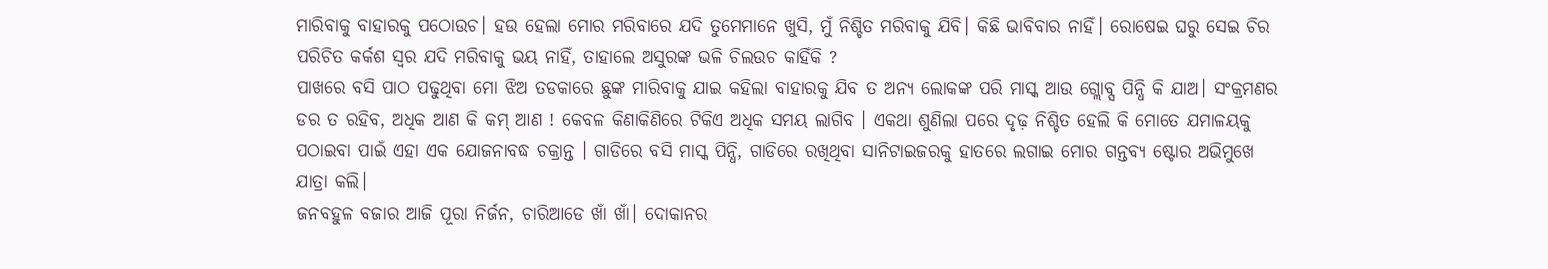ମାରିବାକୁ ବାହାରକୁ ପଠୋଉଚ। ହଉ ହେଲା ମୋର ମରିବାରେ ଯଦି ତୁମେମାନେ ଖୁସି, ମୁଁ ନିଶ୍ଚିତ ମରିବାକୁ ଯିବି। କିଛି ଭାବିବାର ନାହିଁ। ରୋଷେଇ ଘରୁ ସେଇ ଚିର ପରିଚିତ କର୍କଶ ସ୍ବର ଯଦି ମରିବାକୁ ଭୟ ନାହିଁ, ତାହାଲେ ଅସୁରଙ୍କ ଭଳି ଚିଲଉଚ କାହିଁକି ?
ପାଖରେ ବସି ପାଠ ପଢୁଥିବା ମୋ ଝିଅ ତଡକାରେ ଛୁଙ୍କ ମାରିବାକୁ ଯାଇ କହିଲା ବାହାରକୁ ଯିବ ତ ଅନ୍ୟ ଲୋକଙ୍କ ପରି ମାସ୍କ ଆଉ ଗ୍ଲୋବ୍ସ ପିନ୍ଧି କି ଯାଅ। ସଂକ୍ରମଣର ଡର ତ ରହିବ, ଅଧିକ ଆଣ କି କମ୍‌ ଆଣ ! କେବଳ କିଣାକିଣିରେ ଟିକିଏ ଅଧିକ ସମୟ ଲାଗିବ । ଏକଥା ଶୁଣିଲା ପରେ ଦୃଢ଼ ନିଶ୍ଚିତ ହେଲି କି ମୋତେ ଯମାଳୟକୁ ପଠାଇବା ପାଇଁ ଏହା ଏକ ଯୋଜନାବଦ୍ଧ ଚକ୍ରାନ୍ତ । ଗାଡିରେ ବସି ମାସ୍କ ପିନ୍ଧି, ଗାଡିରେ ରଖିଥିବା ସାନିଟାଇଜରକୁ ହାତରେ ଲଗାଇ ମୋର ଗନ୍ତବ୍ୟ ଷ୍ଟୋର ଅଭିମୁଖେ ଯାତ୍ରା କଲି।
ଜନବହୁଳ ବଜାର ଆଜି ପୂରା ନିର୍ଜନ, ଚାରିଆଡେ ଖାଁ ଖାଁ। ଦୋକାନର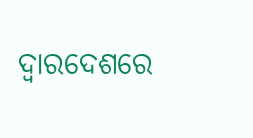ଦ୍ୱାରଦେଶରେ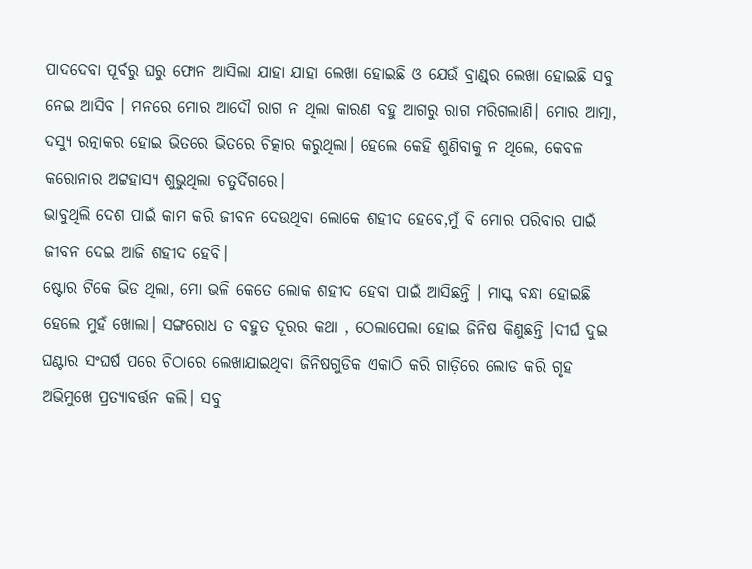ପାଦଦେବା ପୂର୍ବରୁ ଘରୁ ଫୋନ ଆସିଲା ଯାହା ଯାହା ଲେଖା ହୋଇଛି ଓ ଯେଉଁ ବ୍ରାଣ୍ଡ୍‌ର ଲେଖା ହୋଇଛି ସବୁ ନେଇ ଆସିବ । ମନରେ ମୋର ଆଦୌ ରାଗ ନ ଥିଲା କାରଣ ବହୁ ଆଗରୁ ରାଗ ମରିଗଲାଣି। ମୋର ଆତ୍ମା, ଦସ୍ୟୁ ରତ୍ନାକର ହୋଇ ଭିତରେ ଭିତରେ ଚିତ୍କାର କରୁଥିଲା। ହେଲେ କେହି ଶୁଣିବାକୁ ନ ଥିଲେ, କେବଳ କରୋନାର ଅଟ୍ଟହାସ୍ୟ ଶୁଭୁଥିଲା ଚତୁର୍ଦିଗରେ।
ଭାବୁଥିଲି ଦେଶ ପାଇଁ କାମ କରି ଜୀବନ ଦେଉଥିବା ଲୋକେ ଶହୀଦ ହେବେ,ମୁଁ ବି ମୋର ପରିବାର ପାଇଁ ଜୀବନ ଦେଇ ଆଜି ଶହୀଦ ହେବି।
ଷ୍ଟୋର ଟିକେ ଭିଡ ଥିଲା, ମୋ ଭଳି କେତେ ଲୋକ ଶହୀଦ ହେବା ପାଇଁ ଆସିଛନ୍ତି । ମାସ୍କ ବନ୍ଧା ହୋଇଛି ହେଲେ ମୁହଁ ଖୋଲା। ସଙ୍ଗରୋଧ ତ ବହୁତ ଦୂରର କଥା , ଠେଲାପେଲା ହୋଇ ଜିନିଷ କିଣୁଛନ୍ତି ।ଦୀର୍ଘ ଦୁଇ ଘଣ୍ଟାର ସଂଘର୍ଷ ପରେ ଚିଠାରେ ଲେଖାଯାଇଥିବା ଜିନିଷଗୁଡିକ ଏକାଠି କରି ଗାଡ଼ିରେ ଲୋଡ କରି ଗୃହ ଅଭିମୁଖେ ପ୍ରତ୍ୟାବର୍ତ୍ତନ କଲି। ସବୁ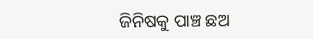ଜିନିଷକୁ ପାଞ୍ଚ ଛଅ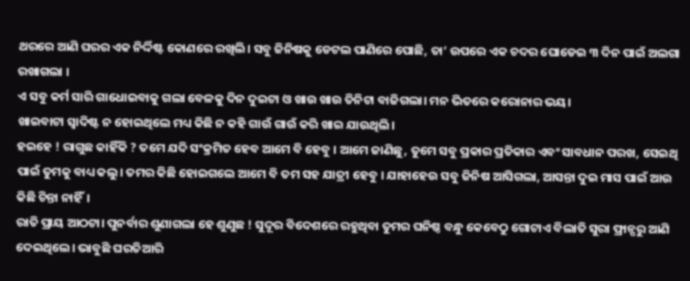ଥରରେ ଆଣି ଘରର ଏକ ନିର୍ଦ୍ଦିଷ୍ଟ କୋଣରେ ରଖିଲି। ସବୁ ଜିନିଷକୁ ଡେଟଲ ପାଣିରେ ପୋଛି, ତା’ ଉପରେ ଏକ ଚଦର ଘୋଡେଇ ୩ ଦିନ ପାଇଁ ଅଲଗା ରଖାଗଲା ।
ଏ ସବୁ କର୍ମ ସାରି ଗାଧୋଇବାକୁ ଗଲା ବେଳକୁ ଦିନ ଦୁଇଟା ଓ ଖାଉ ଖାଉ ତିନିଟା ବାଜିଗଲା। ମନ ଭିତରେ କରୋନାର ଭୟ।
ଖାଇବାଟା ସ୍ବାଦିଷ୍ଟ ନ ହୋଇଥିଲେ ମଧ୍ୟ କିଛି ନ କହି ଗାଉଁ ଗାଉଁ କରି ଖାଇ ଯାଉଥିଲି।
ହଇହେ ! ରାଗୁଛ କାହିଁକି ? ତମେ ଯଦି ସଂକ୍ରମିତ ହେବ ଆମେ ବି ହେବୁ । ଆମେ ଜାଣିଛୁ, ତୁମେ ସବୁ ପ୍ରକାର ପ୍ରତିକାର ଏବଂ ସାବଧାନ ପରଖ, ସେଇଥି ପାଇଁ ତୁମକୁ ବାଧ୍ୟ କଲୁ। ତମର କିଛି ହୋଇଗଲେ ଆମେ ବି ତମ ସହ ଯାତ୍ରୀ ହେବୁ । ଯାହାହେଉ ସବୁ ଜିନିଷ ଆସିଗଲା, ଆସନ୍ତା ଦୁଇ ମାସ ପାଇଁ ଆଉ କିଛି ଚିନ୍ତା ନାହିଁ।
ରାତି ପ୍ରାୟ ଆଠଟା। ପୁନର୍ବାର ଶୁଣାଗଲା ହେ ଶୁଣୁଛ ! ସୁଦୂର ବିଦେଶରେ ରହୁଥିବା ତୁମର ଘନିଷ୍ଠ ବନ୍ଧୁ କେବେଠୁ ଗୋଟାଏ ବିଲାତି ସୁରା ଫ୍ରାନ୍ସରୁ ଆଣି ଦେଇଥିଲେ। ଭାବୁଛି ଘରତିଆରି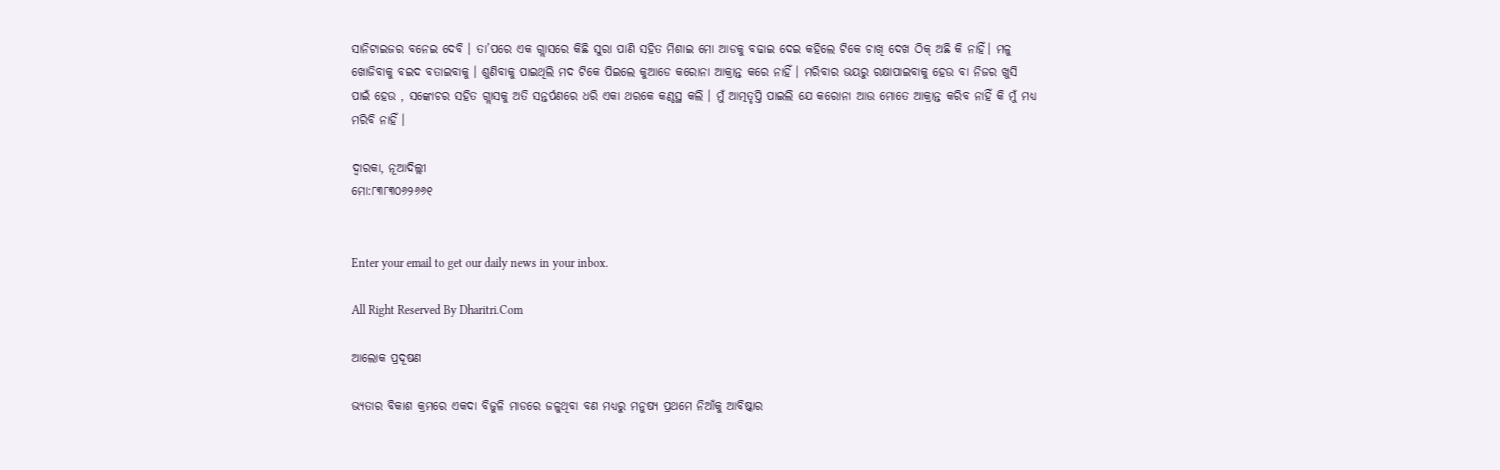ସାନିଟାଇଜର ବନେଇ ଦେବି । ତା’ପରେ ଏକ ଗ୍ଲାସରେ କିଛି ସୁରା ପାଣି ସହିତ ମିଶାଇ ମୋ ଆଡକୁ ବଢାଇ ଦେଇ କହିଲେ ଟିକେ ଚାଖି ଦେଖ ଠିକ୍‌ ଅଛି କି ନାହିଁ। ମଳୁ ଖୋଜିବାକୁ ବଇଦ ବତାଇବାକୁ । ଶୁଣିବାକୁ ପାଇଥିଲି ମଦ ଟିକେ ପିଇଲେ କୁଆଡେ କରୋନା ଆକ୍ରାନ୍ତ କରେ ନାହିଁ । ମରିବାର ଭୟରୁ ରକ୍ଷାପାଇବାକୁ ହେଉ ବା ନିଜର ଖୁସି ପାଇଁ ହେଉ , ସଙ୍କୋଚର ସହିତ ଗ୍ଲାସକୁ ଅତି ସନ୍ତର୍ପଣରେ ଧରି ଏକା ଥରକେ କଣ୍ଠସ୍ଥ କଲି । ମୁଁ ଆତ୍ମତୃପ୍ତି ପାଇଲି ଯେ କରୋନା ଆଉ ମୋତେ ଆକ୍ରାନ୍ତ କରିବ ନାହିଁ କି ମୁଁ ମଧ୍ୟ ମରିବି ନାହିଁ ।

ଦ୍ୱାରକା, ନୂଆଦିଲ୍ଲୀ
ମୋ:୮୩୮୩୦୬୨୬୬୧


Enter your email to get our daily news in your inbox.

All Right Reserved By Dharitri.Com

ଆଲୋକ ପ୍ରଦୂଷଣ

ଭ୍ୟତାର ବିକାଶ କ୍ରମରେ ଏକଦା ବିଜୁଳି ମାଡରେ ଜଳୁଥିବା ବଣ ମଧ୍ୟରୁ ମନୁଷ୍ୟ ପ୍ରଥମେ ନିଆଁକୁ ଆବିଷ୍କାର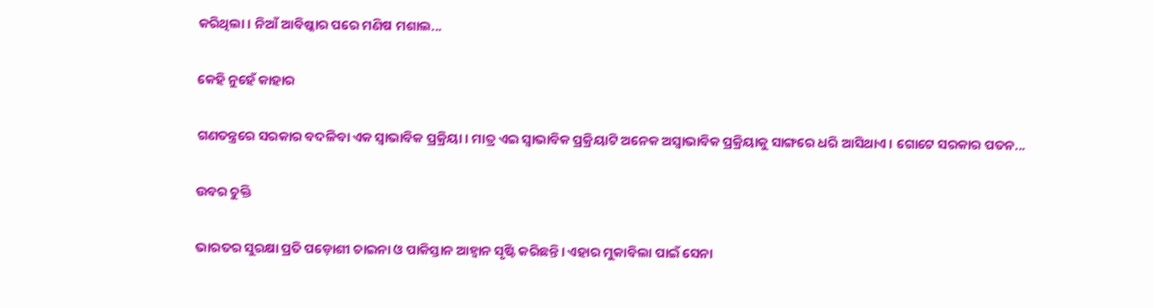କରିଥିଲା। ନିଆଁ ଆବିଷ୍କାର ପରେ ମଣିଷ ମଶାଲ...

କେହି ନୁହେଁ କାହାର

ଗଣତନ୍ତ୍ରରେ ସରକାର ବଦଳିବା ଏକ ସ୍ବାଭାବିକ ପ୍ରକ୍ରିୟା। ମାତ୍ର ଏଇ ସ୍ବାଭାବିକ ପ୍ରକ୍ରିୟାଟି ଅନେକ ଅସ୍ବାଭାବିକ ପ୍ରକ୍ରିୟାକୁ ସାଙ୍ଗରେ ଧରି ଆସିଥାଏ। ଗୋଟେ ସରକାର ପତନ...

ଉବର ଚୁକ୍ତି

ଭାରତର ସୁରକ୍ଷା ପ୍ରତି ପଡ଼ୋଶୀ ଚାଇନା ଓ ପାକିସ୍ତାନ ଆହ୍ବାନ ସୃଷ୍ଟି କରିଛନ୍ତି। ଏହାର ମୁକାବିଲା ପାଇଁ ସେନା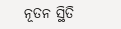ନୂତନ ସ୍ଥିତି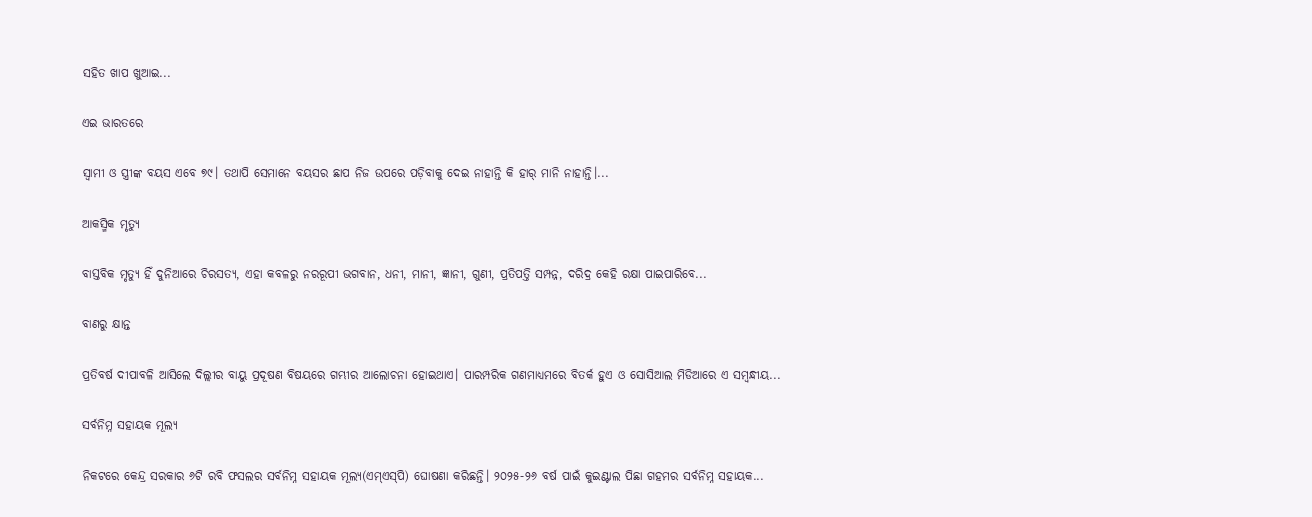ସହିତ ଖାପ ଖୁଆଇ...

ଏଇ ଭାରତରେ

ସ୍ବାମୀ ଓ ସ୍ତ୍ରୀଙ୍କ ବୟସ ଏବେ ୭୯। ତଥାପି ସେମାନେ ବୟସର ଛାପ ନିଜ ଉପରେ ପଡ଼ିବାକୁ ଦେଇ ନାହାନ୍ତି କି ହାର୍‌ ମାନି ନାହାନ୍ତି।...

ଆକସ୍ମିକ ମୃତ୍ୟୁ

ବାସ୍ତବିକ ମୃତ୍ୟୁ ହିଁ ଦୁନିଆରେ ଚିରସତ୍ୟ, ଏହା କବଳରୁ ନରରୂପୀ ଭଗବାନ, ଧନୀ, ମାନୀ, ଜ୍ଞାନୀ, ଗୁଣୀ, ପ୍ରତିପତ୍ତି ସମ୍ପନ୍ନ, ଦରିଦ୍ର କେହି ରକ୍ଷା ପାଇପାରିବେ...

ବାଣରୁ କ୍ଷାନ୍ତ

ପ୍ରତିବର୍ଷ ଦୀପାବଳି ଆସିଲେ ଦିଲ୍ଲୀର ବାୟୁ ପ୍ରଦୂଷଣ ବିଷୟରେ ଗମ୍ଭୀର ଆଲୋଚନା ହୋଇଥାଏ। ପାରମ୍ପରିକ ଗଣମାଧ୍ୟମରେ ବିତର୍କ ହୁଏ ଓ ସୋସିଆଲ ମିଡିଆରେ ଏ ସମ୍ବନ୍ଧୀୟ...

ସର୍ବନିମ୍ନ ସହାୟକ ମୂଲ୍ୟ

ନିକଟରେ କେନ୍ଦ୍ର ସରକାର ୬ଟି ରବି ଫସଲର ସର୍ବନିମ୍ନ ସହାୟକ ମୂଲ୍ୟ(ଏମ୍‌ଏସ୍‌ପି) ଘୋଷଣା କରିଛନ୍ତି। ୨୦୨୫-୨୬ ବର୍ଷ ପାଇଁ କୁଇଣ୍ଟାଲ ପିଛା ଗହମର ସର୍ବନିମ୍ନ ସହାୟକ...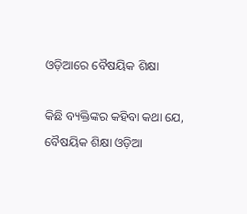ଓଡ଼ିଆରେ ବୈଷୟିକ ଶିକ୍ଷା

କିଛି ବ୍ୟକ୍ତିଙ୍କର କହିବା କଥା ଯେ, ବୈଷୟିକ ଶିକ୍ଷା ଓଡ଼ିଆ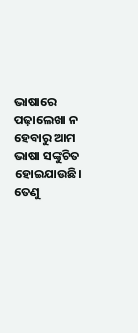ଭାଷାରେ ପଢ଼ାଲେଖା ନ ହେବାରୁ ଆମ ଭାଷା ସଙ୍କୁଚିତ ହୋଇଯାଉଛି। ତେଣୁ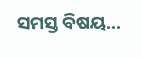ସମସ୍ତ ବିଷୟ...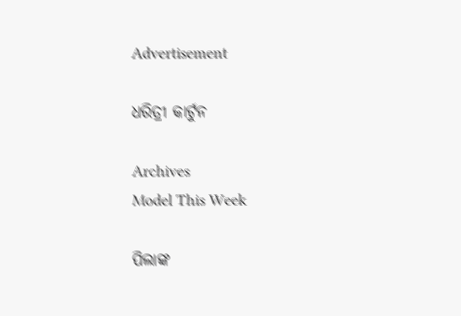Advertisement

ଧରିତ୍ରୀ କାର୍ଟୁନ

Archives
Model This Week

ପିଲାଙ୍କ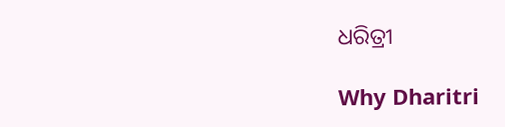ଧରିତ୍ରୀ

Why Dharitri